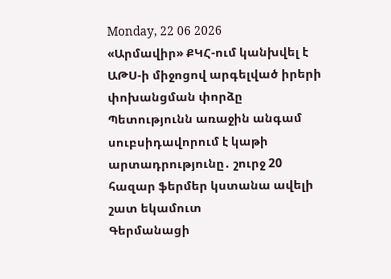Monday, 22 06 2026
«Արմավիր» ՔԿՀ-ում կանխվել է ԱԹՍ-ի միջոցով արգելված իրերի փոխանցման փորձը
Պետությունն առաջին անգամ սուբսիդավորում է կաթի արտադրությունը․ շուրջ 20 հազար ֆերմեր կստանա ավելի շատ եկամուտ
Գերմանացի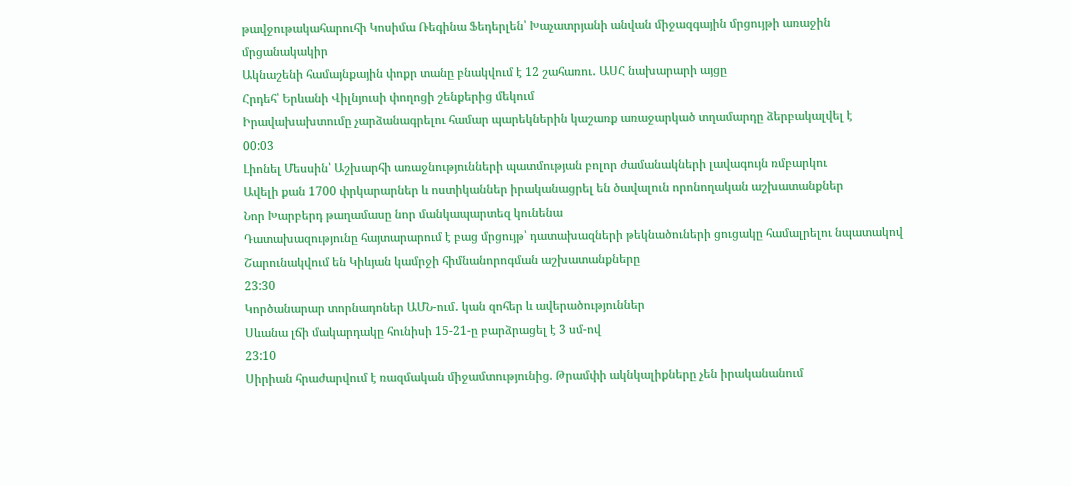թավջութակահարուհի Կոսիմա Ռեգինա Ֆեդերլեն՝ Խաչատրյանի անվան միջազգային մրցույթի առաջին մրցանակակիր
Ակնաշենի համայնքային փոքր տանը բնակվում է 12 շահառու․ ԱՍՀ նախարարի այցը
Հրդեհ՝ Երևանի Վիլնյուսի փողոցի շենքերից մեկում
Իրավախախտումը չարձանագրելու համար պարեկներին կաշառք առաջարկած տղամարդը ձերբակալվել է
00:03
Լիոնել Մեսսին՝ Աշխարհի առաջնությունների պատմության բոլոր ժամանակների լավագույն ռմբարկու
Ավելի քան 1700 փրկարարներ և ոստիկաններ իրականացրել են ծավալուն որոնողական աշխատանքներ
Նոր Խարբերդ թաղամասը նոր մանկապարտեզ կունենա
Դատախազությունը հայտարարում է բաց մրցույթ՝ դատախազների թեկնածուների ցուցակը համալրելու նպատակով
Շարունակվում են Կիևյան կամրջի հիմնանորոգման աշխատանքները
23:30
Կործանարար տորնադոներ ԱՄՆ-ում․ կան զոհեր և ավերածություններ
Սևանա լճի մակարդակը հունիսի 15-21-ը բարձրացել է 3 սմ-ով
23:10
Սիրիան հրաժարվում է ռազմական միջամտությունից. Թրամփի ակնկալիքները չեն իրականանում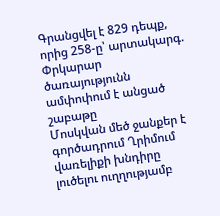Գրանցվել է 829 դեպք, որից 258-ը՝ արտակարգ. Փրկարար ծառայությունն ամփոփում է անցած շաբաթը
Մոսկվան մեծ ջանքեր է գործադրում Ղրիմում վառելիքի խնդիրը լուծելու ուղղությամբ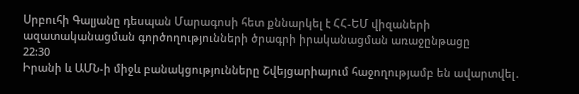Սրբուհի Գալյանը դեսպան Մարագոսի հետ քննարկել է ՀՀ-ԵՄ վիզաների ազատականացման գործողությունների ծրագրի իրականացման առաջընթացը
22:30
Իրանի և ԱՄՆ-ի միջև բանակցությունները Շվեյցարիայում հաջողությամբ են ավարտվել․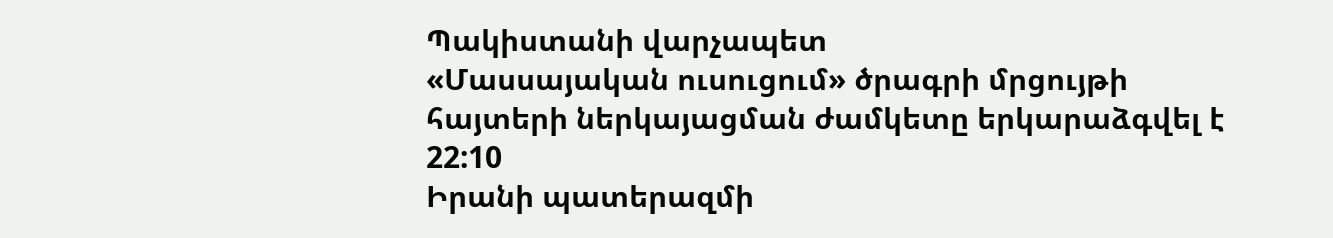Պակիստանի վարչապետ
«Մասսայական ուսուցում» ծրագրի մրցույթի հայտերի ներկայացման ժամկետը երկարաձգվել է
22:10
Իրանի պատերազմի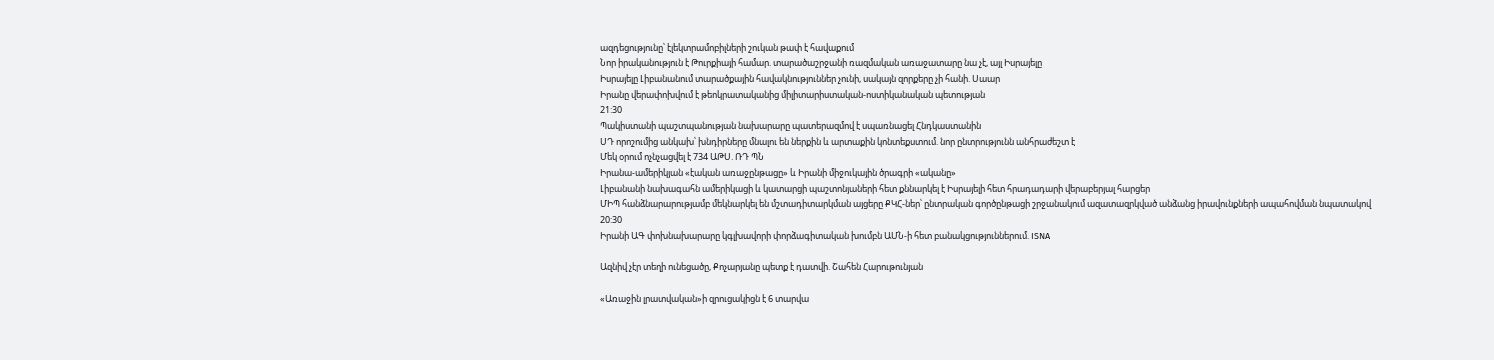ազդեցությունը՝ էլեկտրամոբիլների շուկան թափ է հավաքում
Նոր իրականություն է Թուրքիայի համար. տարածաշրջանի ռազմական առաջատարը նա չէ, այլ Իսրայելը
Իսրայելը Լիբանանում տարածքային հավակնություններ չունի, սակայն զորքերը չի հանի. Սաար
Իրանը վերափոխվում է թեոկրատականից միլիտարիստական-ոստիկանական պետության
21:30
Պակիստանի պաշտպանության նախարարը պատերազմով է սպառնացել Հնդկաստանին
ՍԴ որոշումից անկախ՝ խնդիրները մնալու են ներքին և արտաքին կոնտեքստում. նոր ընտրությունն անհրաժեշտ է
Մեկ օրում ոչնչացվել է 734 ԱԹՍ. ՌԴ ՊՆ
Իրանա-ամերիկյան «էական առաջընթացը» և Իրանի միջուկային ծրագրի «ականը»
Լիբանանի նախագահն ամերիկացի և կատարցի պաշտոնյաների հետ քննարկել է Իսրայելի հետ հրադադարի վերաբերյալ հարցեր
ՄԻՊ հանձնարարությամբ մեկնարկել են մշտադիտարկման այցերը ՔԿՀ-ներ՝ ընտրական գործընթացի շրջանակում ազատազրկված անձանց իրավունքների ապահովման նպատակով
20:30
Իրանի ԱԳ փոխնախարարը կգլխավորի փորձագիտական խումբն ԱՄՆ-ի հետ բանակցություններում. ISNA

Ազնիվ չէր տեղի ունեցածը, Քոչարյանը պետք է դատվի. Շահեն Հարութունյան

«Առաջին լրատվական»ի զրուցակիցն է 6 տարվա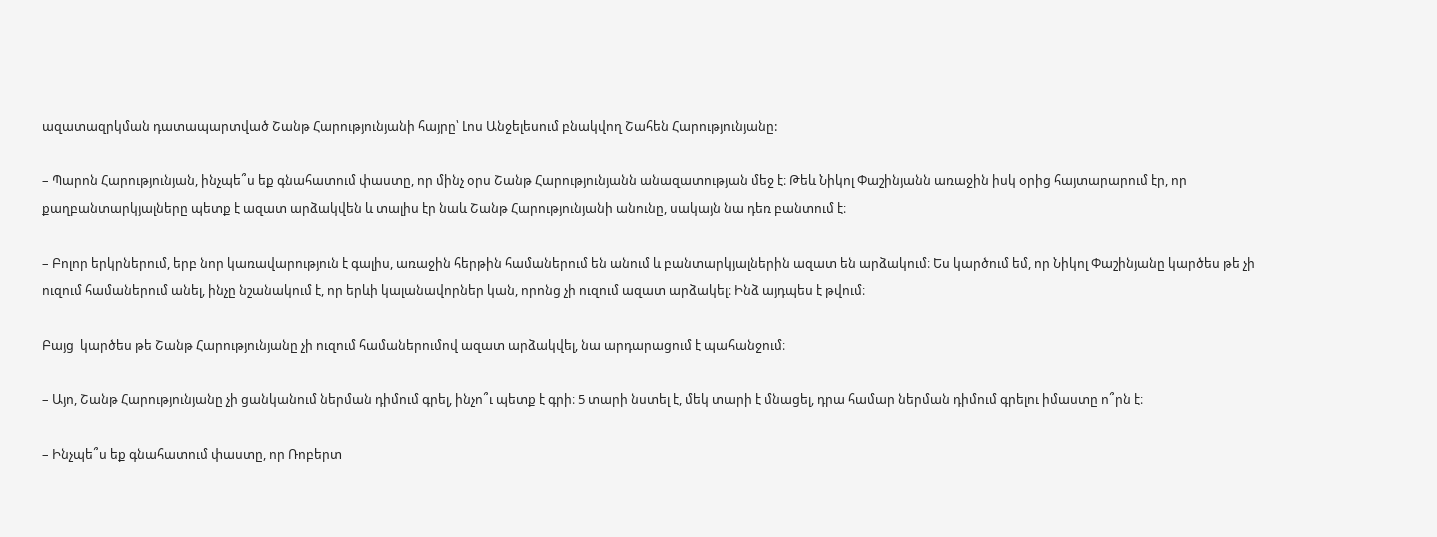ազատազրկման դատապարտված Շանթ Հարությունյանի հայրը՝ Լոս Անջելեսում բնակվող Շահեն Հարությունյանը:

– Պարոն Հարությունյան, ինչպե՞ս եք գնահատում փաստը, որ մինչ օրս Շանթ Հարությունյանն անազատության մեջ է։ Թեև Նիկոլ Փաշինյանն առաջին իսկ օրից հայտարարում էր, որ քաղբանտարկյալները պետք է ազատ արձակվեն և տալիս էր նաև Շանթ Հարությունյանի անունը, սակայն նա դեռ բանտում է։

– Բոլոր երկրներում, երբ նոր կառավարություն է գալիս, առաջին հերթին համաներում են անում և բանտարկյալներին ազատ են արձակում։ Ես կարծում եմ, որ Նիկոլ Փաշինյանը կարծես թե չի ուզում համաներում անել, ինչը նշանակում է, որ երևի կալանավորներ կան, որոնց չի ուզում ազատ արձակել։ Ինձ այդպես է թվում։

Բայց  կարծես թե Շանթ Հարությունյանը չի ուզում համաներումով ազատ արձակվել, նա արդարացում է պահանջում։

– Այո, Շանթ Հարությունյանը չի ցանկանում ներման դիմում գրել, ինչո՞ւ պետք է գրի։ 5 տարի նստել է, մեկ տարի է մնացել, դրա համար ներման դիմում գրելու իմաստը ո՞րն է։

– Ինչպե՞ս եք գնահատում փաստը, որ Ռոբերտ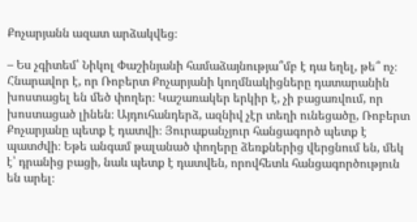Քոչարյանն ազատ արձակվեց։

– Ես չգիտեմ՝ Նիկոլ Փաշինյանի համաձայնությա՞մբ է դա եղել, թե՞ ոչ։ Հնարավոր է, որ Ռոբերտ Քոչարյանի կողմնակիցները դատարանին խոստացել են մեծ փողեր։ Կաշառակեր երկիր է, չի բացառվում, որ խոստացած լինեն։ Այդուհանդերձ, ազնիվ չէր տեղի ունեցածը, Ռոբերտ Քոչարյանը պետք է դատվի։ Յուրաքանչյուր հանցագործ պետք է պատժվի։ Եթե անգամ թալանած փողերը ձեռքներից վերցնում են, մեկ է՝ դրանից բացի, նաև պետք է դատվեն, որովհետև հանցագործություն են արել։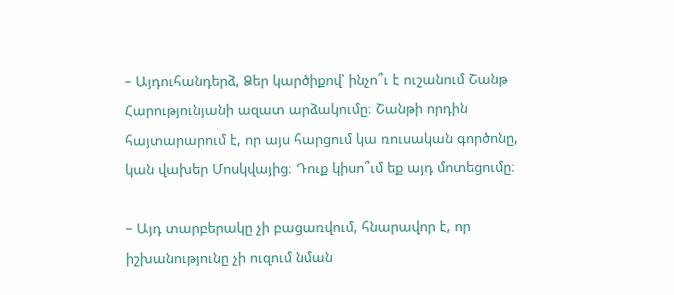– Այդուհանդերձ, Ձեր կարծիքով՝ ինչո՞ւ է ուշանում Շանթ Հարությունյանի ազատ արձակումը։ Շանթի որդին հայտարարում է, որ այս հարցում կա ռուսական գործոնը, կան վախեր Մոսկվայից։ Դուք կիսո՞ւմ եք այդ մոտեցումը։

– Այդ տարբերակը չի բացառվում, հնարավոր է, որ իշխանությունը չի ուզում նման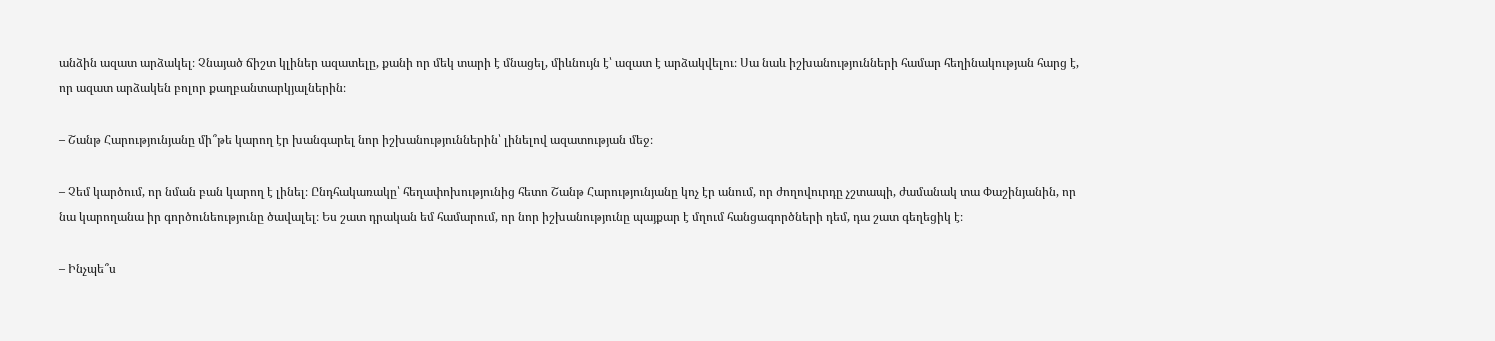անձին ազատ արձակել։ Չնայած ճիշտ կլիներ ազատելը, քանի որ մեկ տարի է մնացել, միևնույն է՝ ազատ է արձակվելու։ Սա նաև իշխանությունների համար հեղինակության հարց է, որ ազատ արձակեն բոլոր քաղբանտարկյալներին։

– Շանթ Հարությունյանը մի՞թե կարող էր խանգարել նոր իշխանություններին՝ լինելով ազատության մեջ։

– Չեմ կարծում, որ նման բան կարող է լինել։ Ընդհակառակը՝ հեղափոխությունից հետո Շանթ Հարությունյանը կոչ էր անում, որ ժողովուրդը չշտապի, ժամանակ տա Փաշինյանին, որ նա կարողանա իր գործունեությունը ծավալել։ Ես շատ դրական եմ համարում, որ նոր իշխանությունը պայքար է մղում հանցագործների դեմ, դա շատ գեղեցիկ է։

– Ինչպե՞ս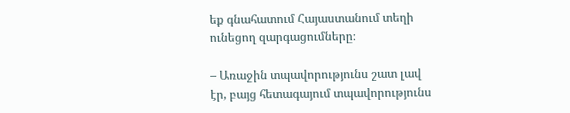եք գնահատում Հայաստանում տեղի ունեցող զարգացումները։

– Առաջին տպավորությունս շատ լավ էր, բայց հետագայում տպավորությունս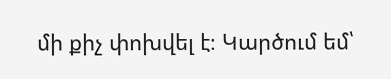մի քիչ փոխվել է։ Կարծում եմ՝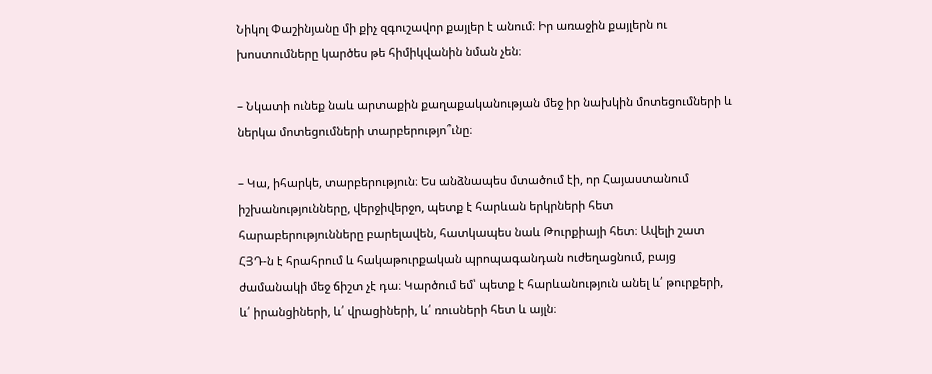Նիկոլ Փաշինյանը մի քիչ զգուշավոր քայլեր է անում։ Իր առաջին քայլերն ու խոստումները կարծես թե հիմիկվանին նման չեն։

– Նկատի ունեք նաև արտաքին քաղաքականության մեջ իր նախկին մոտեցումների և ներկա մոտեցումների տարբերությո՞ւնը։

– Կա, իհարկե, տարբերություն։ Ես անձնապես մտածում էի, որ Հայաստանում իշխանությունները, վերջիվերջո, պետք է հարևան երկրների հետ հարաբերությունները բարելավեն, հատկապես նաև Թուրքիայի հետ։ Ավելի շատ ՀՅԴ-ն է հրահրում և հակաթուրքական պրոպագանդան ուժեղացնում, բայց ժամանակի մեջ ճիշտ չէ դա։ Կարծում եմ՝ պետք է հարևանություն անել և՛ թուրքերի, և՛ իրանցիների, և՛ վրացիների, և՛ ռուսների հետ և այլն։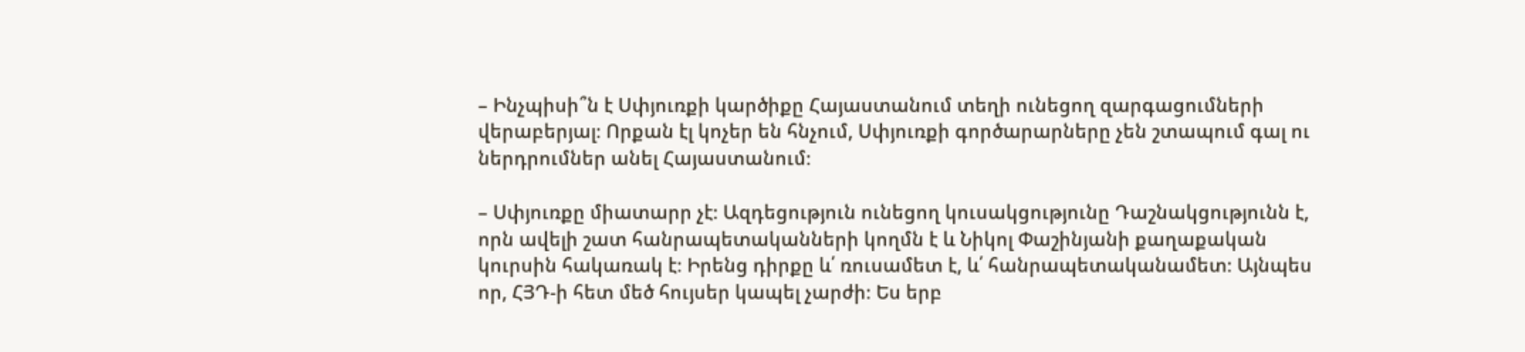– Ինչպիսի՞ն է Սփյուռքի կարծիքը Հայաստանում տեղի ունեցող զարգացումների վերաբերյալ։ Որքան էլ կոչեր են հնչում, Սփյուռքի գործարարները չեն շտապում գալ ու ներդրումներ անել Հայաստանում։

– Սփյուռքը միատարր չէ։ Ազդեցություն ունեցող կուսակցությունը Դաշնակցությունն է, որն ավելի շատ հանրապետականների կողմն է և Նիկոլ Փաշինյանի քաղաքական կուրսին հակառակ է։ Իրենց դիրքը և՛ ռուսամետ է, և՛ հանրապետականամետ։ Այնպես որ, ՀՅԴ-ի հետ մեծ հույսեր կապել չարժի։ Ես երբ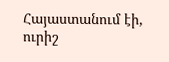Հայաստանում էի, ուրիշ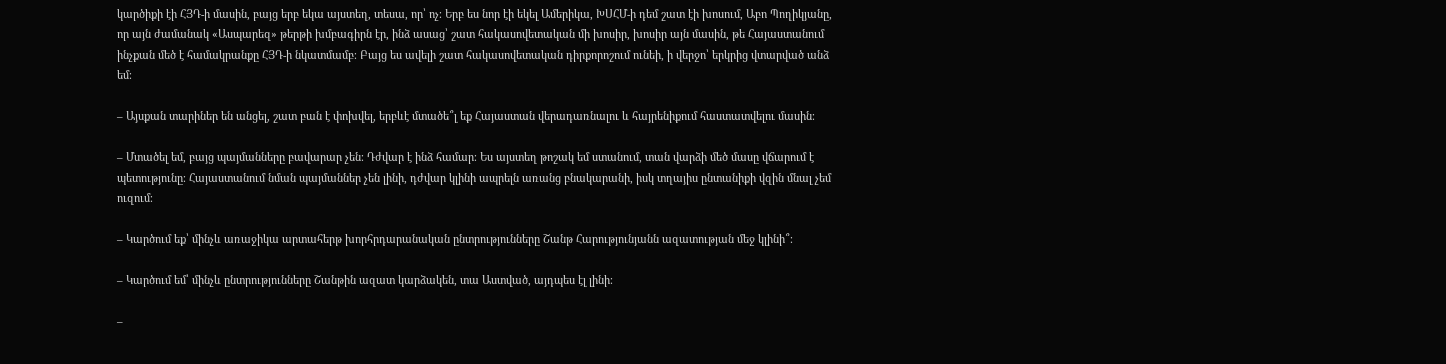կարծիքի էի ՀՅԴ-ի մասին, բայց երբ եկա այստեղ, տեսա, որ՝ ոչ։ Երբ ես նոր էի եկել Ամերիկա, ԽՍՀՄ-ի դեմ շատ էի խոսում, Աբո Պողիկյանը, որ այն ժամանակ «Ասպարեզ» թերթի խմբագիրն էր, ինձ ասաց՝ շատ հակասովետական մի խոսիր, խոսիր այն մասին, թե Հայաստանում ինչքան մեծ է համակրանքը ՀՅԴ-ի նկատմամբ։ Բայց ես ավելի շատ հակասովետական դիրքորոշում ունեի, ի վերջո՝ երկրից վտարված անձ եմ։

– Այսքան տարիներ են անցել, շատ բան է փոխվել, երբևէ մտածե՞լ եք Հայաստան վերադառնալու և հայրենիքում հաստատվելու մասին։

– Մտածել եմ, բայց պայմանները բավարար չեն։ Դժվար է ինձ համար։ Ես այստեղ թոշակ եմ ստանում, տան վարձի մեծ մասը վճարում է պետությունը։ Հայաստանում նման պայմաններ չեն լինի, դժվար կլինի ապրելն առանց բնակարանի, իսկ տղայիս ընտանիքի վզին մնալ չեմ ուզում։

– Կարծում եք՝ մինչև առաջիկա արտահերթ խորհրդարանական ընտրությունները Շանթ Հարությունյանն ազատության մեջ կլինի՞։

– Կարծում եմ՝ մինչև ընտրությունները Շանթին ազատ կարձակեն, տա Աստված, այդպես էլ լինի։

–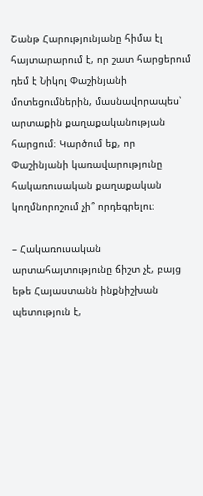Շանթ Հարությունյանը հիմա էլ հայտարարում է, որ շատ հարցերում դեմ է Նիկոլ Փաշինյանի մոտեցումներին, մասնավորապես՝ արտաքին քաղաքականության հարցում։ Կարծում եք, որ Փաշինյանի կառավարությունը հակառուսական քաղաքական կողմնորոշում չի՞ որդեգրելու։

– Հակառուսական արտահայտությունը ճիշտ չէ, բայց եթե Հայաստանն ինքնիշխան պետություն է,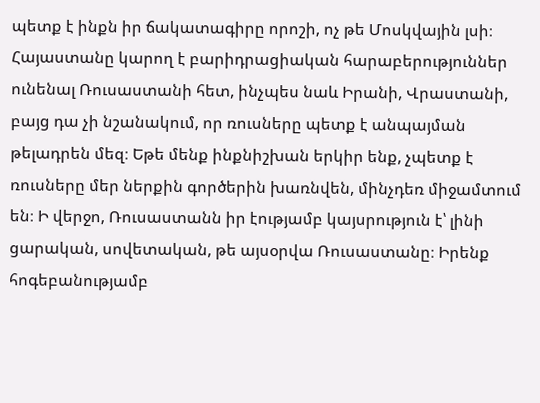պետք է ինքն իր ճակատագիրը որոշի, ոչ թե Մոսկվային լսի։ Հայաստանը կարող է բարիդրացիական հարաբերություններ ունենալ Ռուսաստանի հետ, ինչպես նաև Իրանի, Վրաստանի, բայց դա չի նշանակում, որ ռուսները պետք է անպայման թելադրեն մեզ։ Եթե մենք ինքնիշխան երկիր ենք, չպետք է ռուսները մեր ներքին գործերին խառնվեն, մինչդեռ միջամտում են։ Ի վերջո, Ռուսաստանն իր էությամբ կայսրություն է՝ լինի ցարական, սովետական, թե այսօրվա Ռուսաստանը։ Իրենք հոգեբանությամբ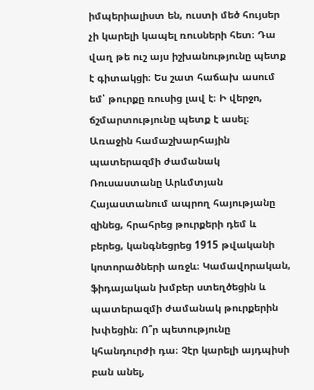իմպերիալիստ են, ուստի մեծ հույսեր չի կարելի կապել ռուսների հետ։ Դա վաղ թե ուշ այս իշխանությունը պետք է գիտակցի։ Ես շատ հաճախ ասում եմ՝ թուրքը ռուսից լավ է։ Ի վերջո, ճշմարտությունը պետք է ասել։ Առաջին համաշխարհային պատերազմի ժամանակ Ռուսաստանը Արևմտյան Հայաստանում ապրող հայությանը զինեց, հրահրեց թուրքերի դեմ և բերեց, կանգնեցրեց 1915 թվականի կոտորածների առջև։ Կամավորական, ֆիդայական խմբեր ստեղծեցին և պատերազմի ժամանակ թուրքերին խփեցին։ Ո՞ր պետությունը կհանդուրժի դա։ Չէր կարելի այդպիսի բան անել,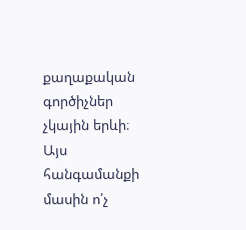քաղաքական գործիչներ չկային երևի։ Այս հանգամանքի մասին ո՛չ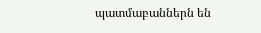պատմաբաններն են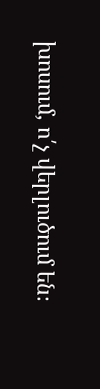խոսում, ո՛չ վերլուծում են։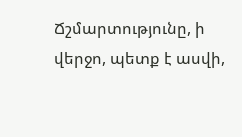Ճշմարտությունը, ի վերջո, պետք է ասվի,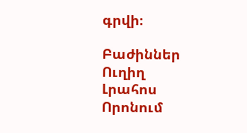գրվի։

Բաժիններ
Ուղիղ
Լրահոս
Որոնում